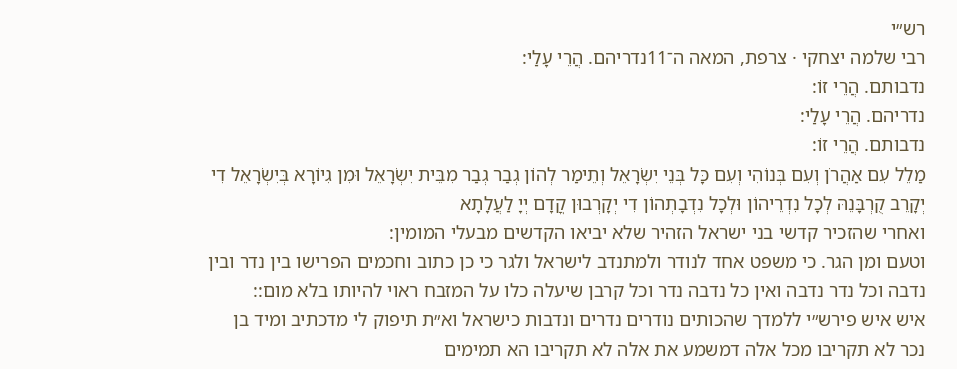רש״י
רבי שלמה יצחקי · צרפת, המאה ה־11נדריהם. הֲרֵי עָלַי:
נדבותם. הֲרֵי זוֹ:
נדריהם. הֲרֵי עָלַי:
נדבותם. הֲרֵי זוֹ:
מַלֵל עִם אַהֲרֹן וְעִם בְּנוֹהִי וְעִם כָּל בְּנֵי יִשְׂרָאֵל וְתֵימַר לְהוֹן גְבַר גְבַר מִבֵּית יִשְׂרָאֵל וּמִן גִיוֹרָא בְּיִשְׂרָאֵל דִי יְקָרֵב קֻרְבָּנֵהּ לְכָל נִדְרֵיהוֹן וּלְכָל נִדְבָתְהוֹן דִי יְקָרְבוּן קֳדָם יְיָ לַעֲלָתָא
ואחרי שהזכיר קדשי בני ישראל הזהיר שלא יביאו הקדשים מבעלי המומין:
וטעם ומן הגר. כי משפט אחד לנודר ולמתנדב לישראל ולגר כי כן כתוב וחכמים הפרישו בין נדר ובין נדבה וכל נדר נדבה ואין כל נדבה נדר וכל קרבן שיעלה כלו על המזבח ראוי להיותו בלא מום::
איש איש פירש״י ללמדך שהכותים נודרים נדרים ונדבות כישראל וא״ת תיפוק לי מדכתיב ומיד בן נכר לא תקריבו מכל אלה דמשמע את אלה לא תקריבו הא תמימים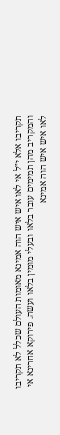תקריבו אלא י״ל אי לאו איש איש הוה אמינא מאומות העולם שכלל לא תקריבו והמקריב מהן תמימים עובר בלאו ובעלי מומין בלאו ועשה. פירוקא אחרינא אי לאו איש איש הוה אמינא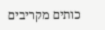כותים מקריבים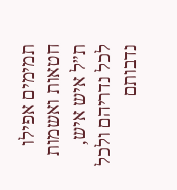תמימים אפילו חטאות ואשמות ת״ל איש איש, לכל נדריהם ולכל נדבותם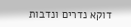דוקא נדרים ונדבות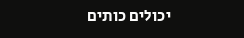יכולים כותים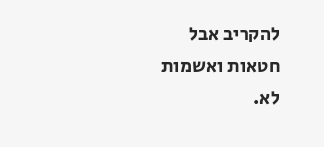להקריב אבל חטאות ואשמות לא.